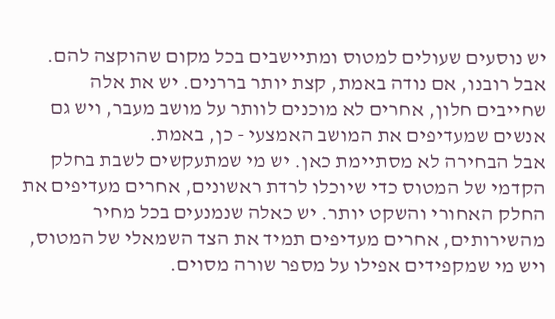יש נוסעים שעולים למטוס ומתיישבים בכל מקום שהוקצה להם. אבל רובנו, אם נודה באמת, קצת יותר בררנים. יש את אלה שחייבים חלון, אחרים לא מוכנים לוותר על מושב מעבר, ויש גם אנשים שמעדיפים את המושב האמצעי - כן, באמת.
אבל הבחירה לא מסתיימת כאן. יש מי שמתעקשים לשבת בחלק הקדמי של המטוס כדי שיוכלו לרדת ראשונים, אחרים מעדיפים את החלק האחורי והשקט יותר. יש כאלה שנמנעים בכל מחיר מהשירותים, אחרים מעדיפים תמיד את הצד השמאלי של המטוס, ויש מי שמקפידים אפילו על מספר שורה מסוים.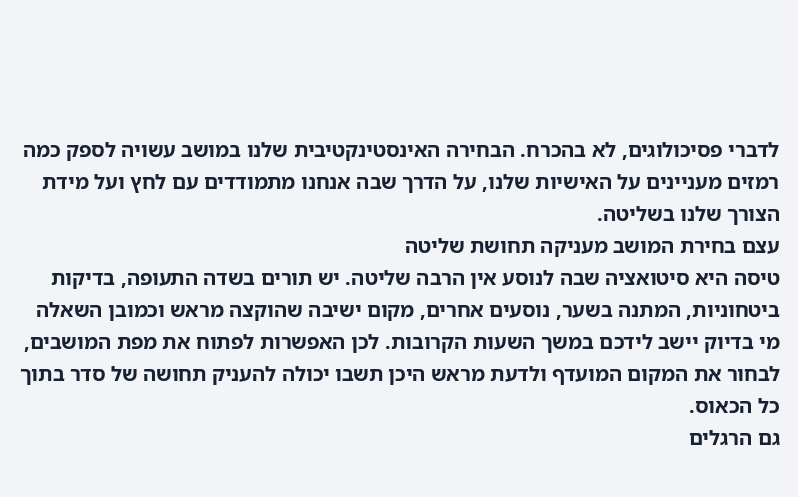לדברי פסיכולוגים, לא בהכרח. הבחירה האינסטינקטיבית שלנו במושב עשויה לספק כמה רמזים מעניינים על האישיות שלנו, על הדרך שבה אנחנו מתמודדים עם לחץ ועל מידת הצורך שלנו בשליטה.
עצם בחירת המושב מעניקה תחושת שליטה
טיסה היא סיטואציה שבה לנוסע אין הרבה שליטה. יש תורים בשדה התעופה, בדיקות ביטחוניות, המתנה בשער, נוסעים אחרים, מקום ישיבה שהוקצה מראש וכמובן השאלה מי בדיוק יישב לידכם במשך השעות הקרובות. לכן האפשרות לפתוח את מפת המושבים, לבחור את המקום המועדף ולדעת מראש היכן תשבו יכולה להעניק תחושה של סדר בתוך כל הכאוס.
גם הרגלים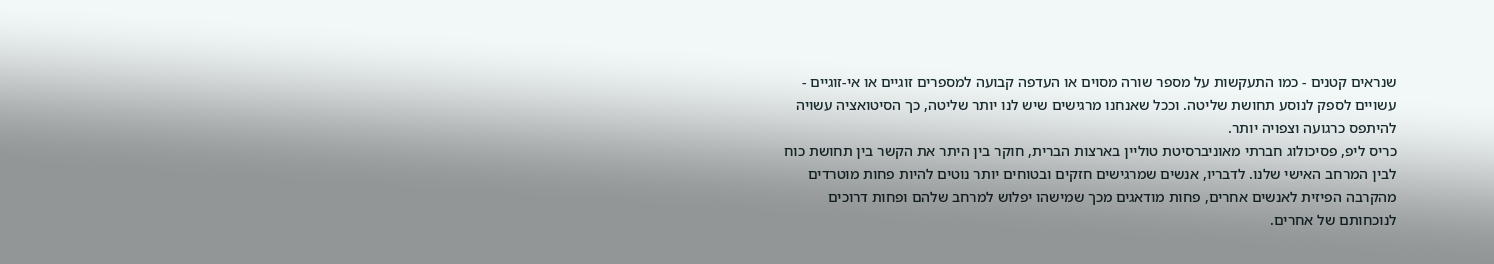שנראים קטנים - כמו התעקשות על מספר שורה מסוים או העדפה קבועה למספרים זוגיים או אי-זוגיים - עשויים לספק לנוסע תחושת שליטה. וככל שאנחנו מרגישים שיש לנו יותר שליטה, כך הסיטואציה עשויה להיתפס כרגועה וצפויה יותר.
כריס ליפ, פסיכולוג חברתי מאוניברסיטת טוליין בארצות הברית, חוקר בין היתר את הקשר בין תחושת כוח לבין המרחב האישי שלנו. לדבריו, אנשים שמרגישים חזקים ובטוחים יותר נוטים להיות פחות מוטרדים מהקרבה הפיזית לאנשים אחרים, פחות מודאגים מכך שמישהו יפלוש למרחב שלהם ופחות דרוכים לנוכחותם של אחרים.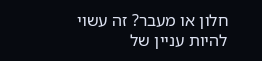חלון או מעבר? זה עשוי להיות עניין של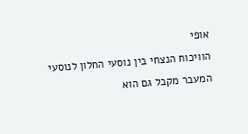אופי
הוויכוח הנצחי בין נוסעי החלון לנוסעי המעבר מקבל גם הוא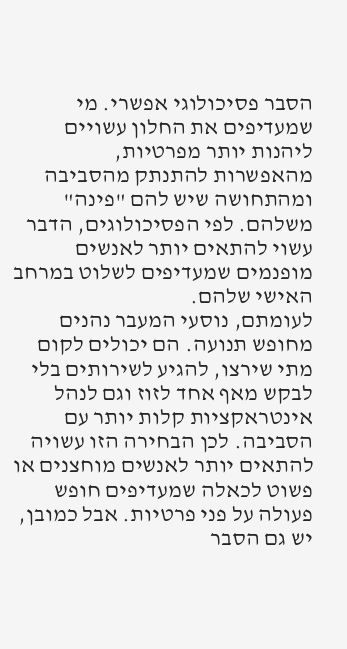הסבר פסיכולוגי אפשרי. מי שמעדיפים את החלון עשויים ליהנות יותר מפרטיות, מהאפשרות להתנתק מהסביבה ומהתחושה שיש להם "פינה" משלהם. לפי הפסיכולוגים, הדבר עשוי להתאים יותר לאנשים מופנמים שמעדיפים לשלוט במרחב האישי שלהם.
לעומתם, נוסעי המעבר נהנים מחופש תנועה. הם יכולים לקום מתי שירצו, להגיע לשירותים בלי לבקש מאף אחד לזוז וגם לנהל אינטראקציות קלות יותר עם הסביבה. לכן הבחירה הזו עשויה להתאים יותר לאנשים מוחצנים או פשוט לכאלה שמעדיפים חופש פעולה על פני פרטיות. אבל כמובן, יש גם הסבר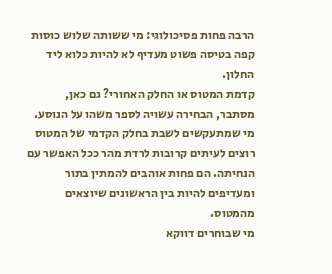הרבה פחות פסיכולוגי: מי ששותה שלוש כוסות קפה בטיסה פשוט מעדיף לא להיות כלוא ליד החלון.
קדמת המטוס או החלק האחורי? גם כאן, מסתבר, הבחירה עשויה לספר משהו על הנוסע.
מי שמתעקשים לשבת בחלק הקדמי של המטוס רוצים לעיתים קרובות לרדת מהר ככל האפשר עם הנחיתה. הם פחות אוהבים להמתין בתור ומעדיפים להיות בין הראשונים שיוצאים מהמטוס.
מי שבוחרים דווקא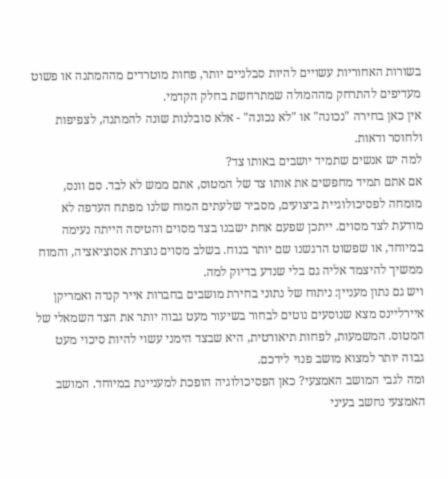בשורות האחוריות עשויים להיות סבלניים יותר, פחות מוטרדים מההמתנה או פשוט מעדיפים להתרחק מההמולה שמתרחשת בחלק הקדמי.
אין כאן בחירה "נכונה" או "לא נכונה" - אלא סובלנות שונה להמתנה, לצפיפות ולחוסר ודאות.
למה יש אנשים שתמיד יושבים באותו צד?
אם אתם תמיד מחפשים את אותו צד של המטוס, אתם ממש לא לבד. סם וונס, מומחה לפסיכולוגיית ביצועים, מסביר שלעתים המוח שלנו מפתח העדפה לא מודעת לצד מסוים. ייתכן שפעם אחת ישבנו בצד מסוים והטיסה הייתה נעימה במיוחד, או שפשוט הרגשנו שם יותר בנוח. בשלב מסוים נוצרת אסוציאציה, והמוח ממשיך להיצמד אליה גם בלי שנדע בדיוק למה.
ויש גם נתון מעניין: ניתוח של נתוני בחירת מושבים בחברות אייר קנדה ואמריקן איירליינס מצא שנוסעים נוטים לבחור בשיעור מעט גבוה יותר את הצד השמאלי של המטוס. המשמעות, לפחות תיאורטית, היא שבצד הימני עשוי להיות סיכוי מעט גבוה יותר למצוא מושב פנוי לידכם.
ומה לגבי המושב האמצעי? כאן הפסיכולוגיה הופכת למעניינת במיוחד. המושב האמצעי נחשב בעיני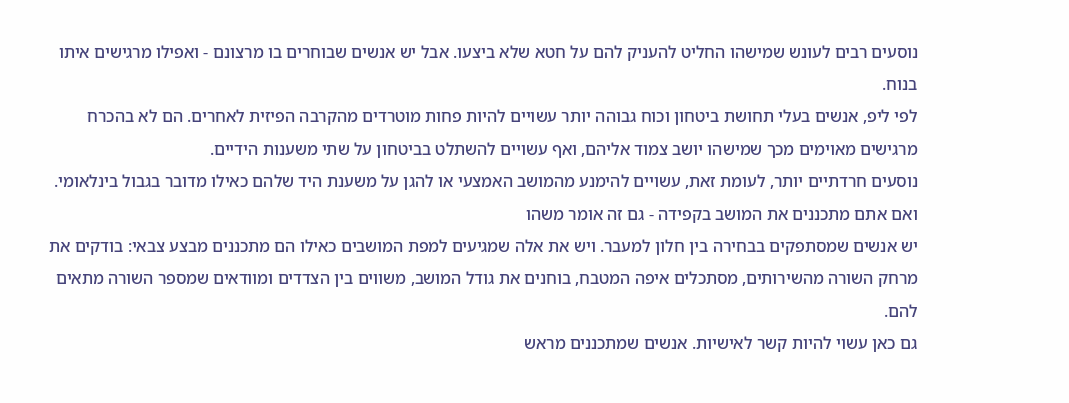נוסעים רבים לעונש שמישהו החליט להעניק להם על חטא שלא ביצעו. אבל יש אנשים שבוחרים בו מרצונם - ואפילו מרגישים איתו בנוח.
לפי ליפ, אנשים בעלי תחושת ביטחון וכוח גבוהה יותר עשויים להיות פחות מוטרדים מהקרבה הפיזית לאחרים. הם לא בהכרח מרגישים מאוימים מכך שמישהו יושב צמוד אליהם, ואף עשויים להשתלט בביטחון על שתי משענות הידיים.
נוסעים חרדתיים יותר, לעומת זאת, עשויים להימנע מהמושב האמצעי או להגן על משענת היד שלהם כאילו מדובר בגבול בינלאומי.
ואם אתם מתכננים את המושב בקפידה - גם זה אומר משהו
יש אנשים שמסתפקים בבחירה בין חלון למעבר. ויש את אלה שמגיעים למפת המושבים כאילו הם מתכננים מבצע צבאי: בודקים את מרחק השורה מהשירותים, מסתכלים איפה המטבח, בוחנים את גודל המושב, משווים בין הצדדים ומוודאים שמספר השורה מתאים להם.
גם כאן עשוי להיות קשר לאישיות. אנשים שמתכננים מראש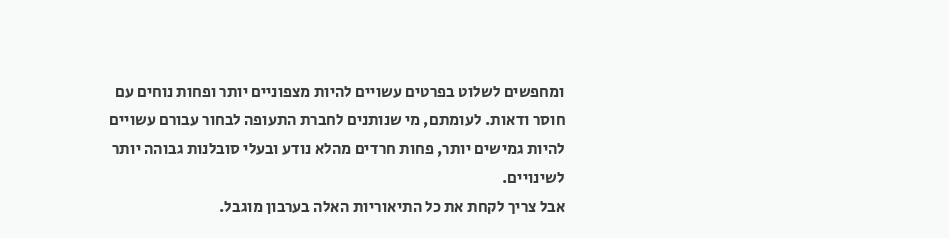ומחפשים לשלוט בפרטים עשויים להיות מצפוניים יותר ופחות נוחים עם חוסר ודאות. לעומתם, מי שנותנים לחברת התעופה לבחור עבורם עשויים להיות גמישים יותר, פחות חרדים מהלא נודע ובעלי סובלנות גבוהה יותר לשינויים.
אבל צריך לקחת את כל התיאוריות האלה בערבון מוגבל.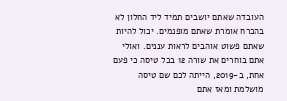העובדה שאתם יושבים תמיד ליד החלון לא בהכרח אומרת שאתם מופנמים. יכול להיות שאתם פשוט אוהבים לראות עננים. ואולי אתם בוחרים את שורה 12 בכל טיסה כי פעם אחת, ב-2019, הייתה לכם שם טיסה מושלמת ומאז אתם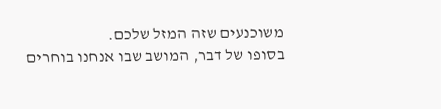משוכנעים שזה המזל שלכם.
בסופו של דבר, המושב שבו אנחנו בוחרים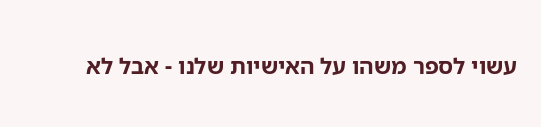עשוי לספר משהו על האישיות שלנו - אבל לא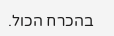בהכרח הכול.